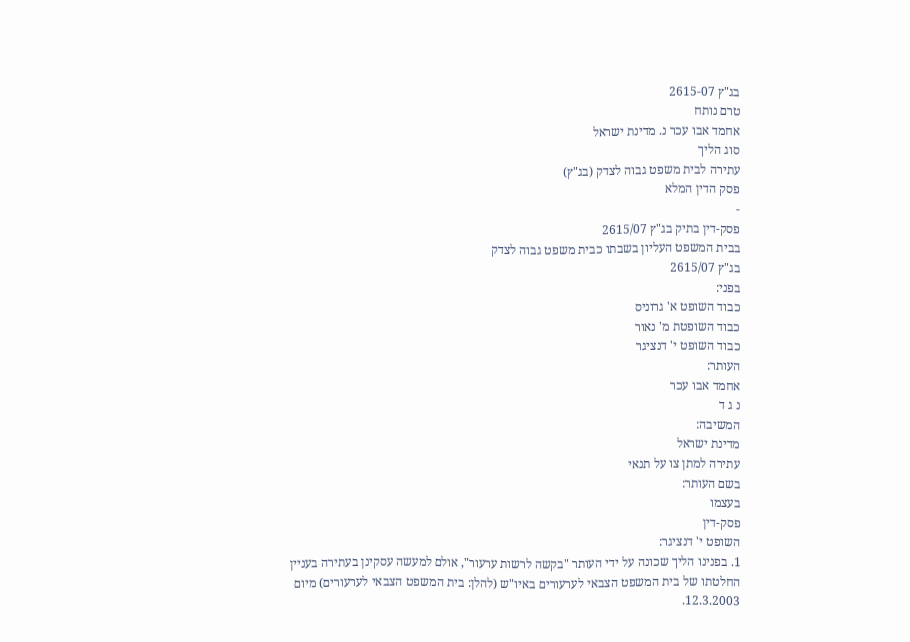בג"ץ 2615-07
טרם נותח
אחמד אבו עכר נ. מדינת ישראל
סוג הליך
עתירה לבית משפט גבוה לצדק (בג"ץ)
פסק הדין המלא
-
פסק-דין בתיק בג"ץ 2615/07
בבית המשפט העליון בשבתו כבית משפט גבוה לצדק
בג"ץ 2615/07
בפני:
כבוד השופט א' גרוניס
כבוד השופטת מ' נאור
כבוד השופט י' דנציגר
העותר:
אחמד אבו עכר
נ ג ד
המשיבה:
מדינת ישראל
עתירה למתן צו על תנאי
בשם העותר:
בעצמו
פסק-דין
השופט י' דנציגר:
1. בפנינו הליך שכונה על ידי העותר "בקשה לרשות ערעור", אולם למעשה עסקינן בעתירה בעניין החלטתו של בית המשפט הצבאי לערעורים באיו"ש (להלן: בית המשפט הצבאי לערעורים) מיום 12.3.2003.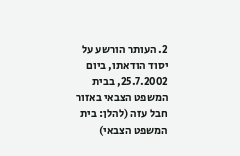2. העותר הורשע על יסוד הודאתו, ביום 25.7.2002, בבית המשפט הצבאי באזור חבל עזה (להלן: בית המשפט הצבאי)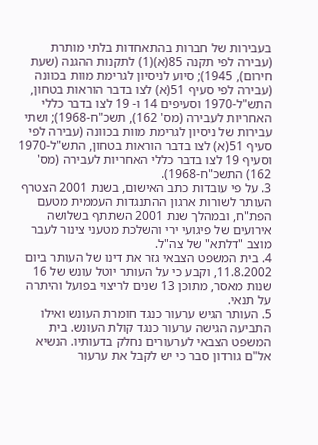בעבירות של חברות בהתאחדות בלתי מותרת (עבירה לפי תקנה 85(א)(1) לתקנות ההגנה (שעת חירום), 1945); סיוע לניסיון לגרימת מוות בכוונה (עבירה לפי סעיף 51(א) לצו בדבר הוראות בטחון, התש"ל-1970 וסעיפים 14 ו- 19 לצו בדבר כללי האחריות לעבירה (מס' 162), תשכ"ח-1968); ושתי עבירות של ניסיון לגרימת מוות בכוונה (עבירה לפי סעיף 51(א) לצו בדבר הוראות בטחון, התש"ל-1970 וסעיף 19 לצו בדבר כללי האחריות לעבירה (מס' 162) התשכ"ח-1968).
3. על פי עובדות כתב האישום, בשנת 2001 הצטרף העותר לשורות ארגון ההתנגדות העממית מטעם הפת"ח, ובמהלך שנת 2001 השתתף בשלושה אירועים של פיגועי ירי והשלכת מטעני צינור לעבר מוצב "דלתא" של צה"ל.
4. בית המשפט הצבאי גזר את דינו של העותר ביום 11.8.2002, וקבע כי על העותר יוטל עונש של 16 שנות מאסר, מתוכן 13 שנים לריצוי בפועל והיתרה על תנאי.
5. העותר הגיש ערעור כנגד חומרת העונש ואילו התביעה הגישה ערעור כנגד קולת העונש. בית המשפט הצבאי לערעורים נחלק בדעותיו. הנשיא אל"ם גורדון סבר כי יש לקבל את ערעור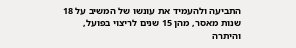התביעה ולהעמיד את עונשו של המשיב על 18 שנות מאסר, מהן 15 שנים לריצוי בפועל, והיתרה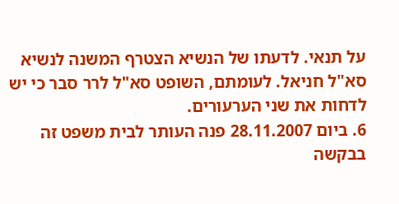על תנאי. לדעתו של הנשיא הצטרף המשנה לנשיא סא"ל חניאל. לעומתם, השופט סא"ל לרר סבר כי יש לדחות את שני הערעורים.
6. ביום 28.11.2007 פנה העותר לבית משפט זה בבקשה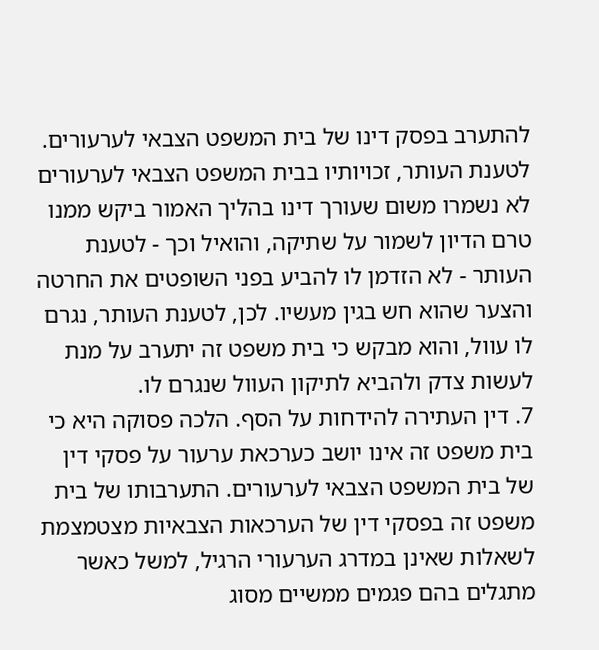להתערב בפסק דינו של בית המשפט הצבאי לערעורים. לטענת העותר, זכויותיו בבית המשפט הצבאי לערעורים לא נשמרו משום שעורך דינו בהליך האמור ביקש ממנו טרם הדיון לשמור על שתיקה, והואיל וכך - לטענת העותר - לא הזדמן לו להביע בפני השופטים את החרטה והצער שהוא חש בגין מעשיו. לכן, לטענת העותר, נגרם לו עוול, והוא מבקש כי בית משפט זה יתערב על מנת לעשות צדק ולהביא לתיקון העוול שנגרם לו.
7. דין העתירה להידחות על הסף. הלכה פסוקה היא כי בית משפט זה אינו יושב כערכאת ערעור על פסקי דין של בית המשפט הצבאי לערעורים. התערבותו של בית משפט זה בפסקי דין של הערכאות הצבאיות מצטמצמת לשאלות שאינן במדרג הערעורי הרגיל, למשל כאשר מתגלים בהם פגמים ממשיים מסוג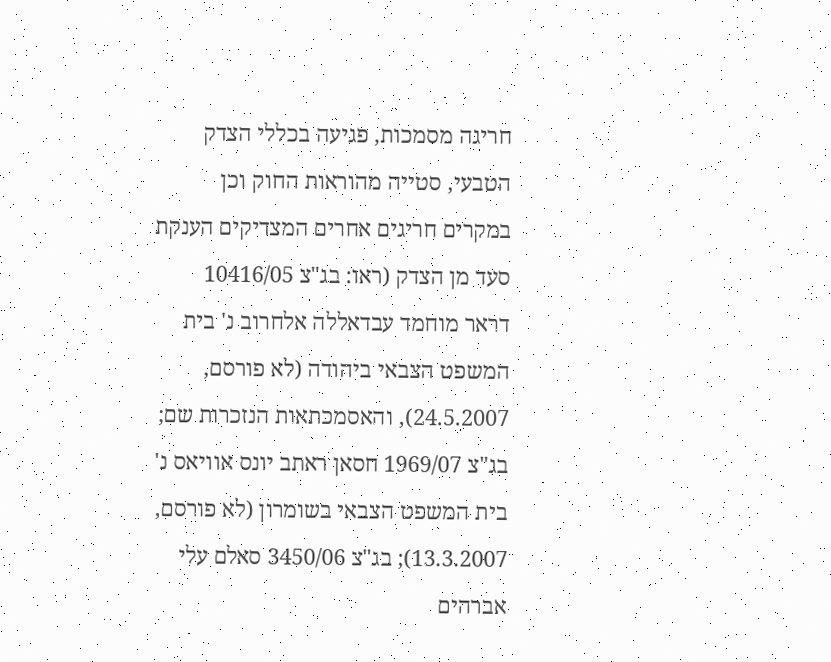חריגה מסמכות, פגיעה בכללי הצדק הטבעי, סטייה מהוראות החוק וכן במקרים חריגים אחרים המצדיקים הענקת סעד מן הצדק (ראו: בג"צ 10416/05 דראר מוחמד עבדאללה אלחרוב נ' בית המשפט הצבאי ביהודה (לא פורסם, 24.5.2007), והאסמכתאות הנזכרות שם; בג"צ 1969/07 חסאן ראתב יונס אוויאס נ' בית המשפט הצבאי בשומרון (לא פורסם, 13.3.2007); בג"צ 3450/06 סאלם עלי אברהים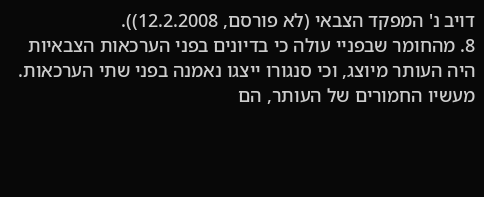דויב נ' המפקד הצבאי (לא פורסם, 12.2.2008)).
8. מהחומר שבפניי עולה כי בדיונים בפני הערכאות הצבאיות היה העותר מיוצג, וכי סנגורו ייצגו נאמנה בפני שתי הערכאות. מעשיו החמורים של העותר, הם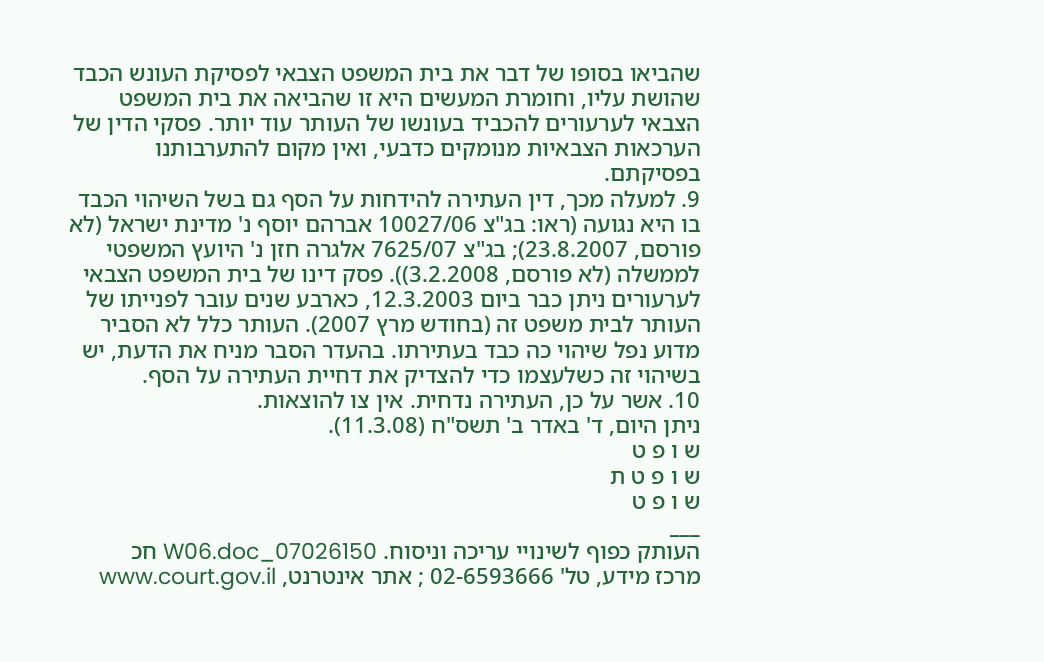שהביאו בסופו של דבר את בית המשפט הצבאי לפסיקת העונש הכבד שהושת עליו, וחומרת המעשים היא זו שהביאה את בית המשפט הצבאי לערעורים להכביד בעונשו של העותר עוד יותר. פסקי הדין של הערכאות הצבאיות מנומקים כדבעי, ואין מקום להתערבותנו בפסיקתם.
9. למעלה מכך, דין העתירה להידחות על הסף גם בשל השיהוי הכבד בו היא נגועה (ראו: בג"צ 10027/06 אברהם יוסף נ' מדינת ישראל (לא פורסם, 23.8.2007); בג"צ 7625/07 אלגרה חזן נ' היועץ המשפטי לממשלה (לא פורסם, 3.2.2008)). פסק דינו של בית המשפט הצבאי לערעורים ניתן כבר ביום 12.3.2003, כארבע שנים עובר לפנייתו של העותר לבית משפט זה (בחודש מרץ 2007). העותר כלל לא הסביר מדוע נפל שיהוי כה כבד בעתירתו. בהעדר הסבר מניח את הדעת, יש בשיהוי זה כשלעצמו כדי להצדיק את דחיית העתירה על הסף.
10. אשר על כן, העתירה נדחית. אין צו להוצאות.
ניתן היום, ד' באדר ב' תשס"ח (11.3.08).
ש ו פ ט
ש ו פ ט ת
ש ו פ ט
___
העותק כפוף לשינויי עריכה וניסוח. 07026150_W06.doc חכ
מרכז מידע, טל' 02-6593666 ; אתר אינטרנט, www.court.gov.il